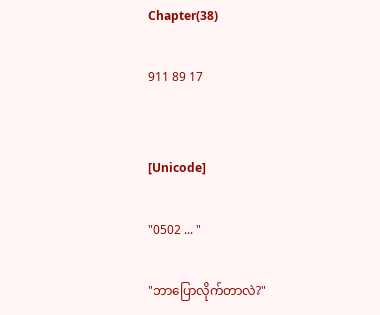Chapter(38)

911 89 17


[Unicode]

"0502 ... "

"ဘာပြောလိုက်တာလဲ?"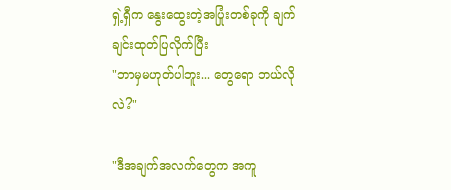ရှဲ့ရှီက နွေးထွေးတဲ့အပြုံးတစ်ခုကို ချက်ချင်းထုတ်ပြလိုက်ပြီး
"ဘာမှမဟုတ်ပါဘူး... တွေရော ဘယ်လိုလဲ?"

"ဒီအချက်အလက်တွေက အကူ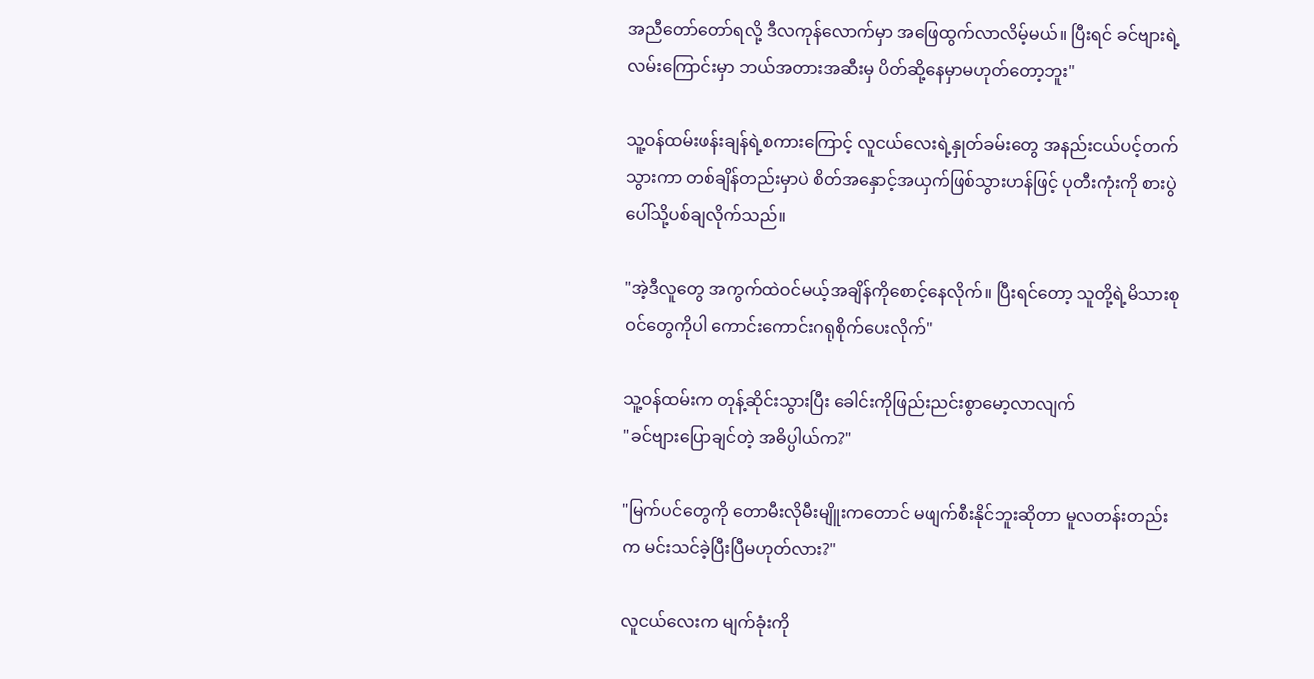အညီတော်တော်ရလို့ ဒီလကုန်လောက်မှာ အဖြေထွက်လာလိမ့်မယ်။ ပြီးရင် ခင်ဗျားရဲ့လမ်းကြောင်းမှာ ဘယ်အတားအဆီးမှ ပိတ်ဆို့နေမှာမဟုတ်တော့ဘူး"

သူ့ဝန်ထမ်းဖန်းချန်ရဲ့စကားကြောင့် လူငယ်လေးရဲ့နှုတ်ခမ်းတွေ အနည်းငယ်ပင့်တက်သွားကာ တစ်ချိန်တည်းမှာပဲ စိတ်အနှောင့်အယှက်ဖြစ်သွားဟန်ဖြင့် ပုတီးကုံးကို စားပွဲပေါ်သို့ပစ်ချလိုက်သည်။

"အဲ့ဒီလူတွေ အကွက်ထဲဝင်မယ့်အချိန်ကိုစောင့်နေလိုက်။ ပြီးရင်တော့ သူတို့ရဲ့မိသားစုဝင်တွေကိုပါ ကောင်းကောင်းဂရုစိုက်ပေးလိုက်"

သူ့ဝန်ထမ်းက တုန့်ဆိုင်းသွားပြီး ခေါင်းကိုဖြည်းညင်းစွာမော့လာလျက်
"ခင်ဗျားပြောချင်တဲ့ အဓိပ္ပါယ်က?"

"မြက်ပင်တွေကို တောမီးလိုမီးမျိူးကတောင် မဖျက်စီးနိုင်ဘူးဆိုတာ မူလတန်းတည်းက မင်းသင်ခဲ့ပြီးပြီမဟုတ်လား?"

လူငယ်လေးက မျက်ခုံးကို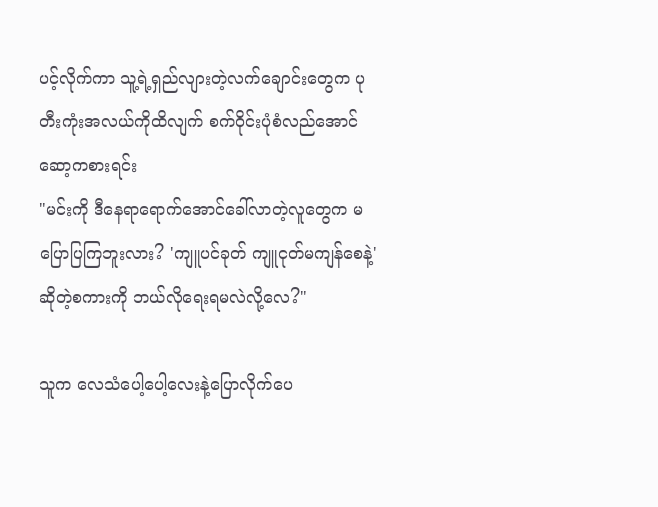ပင့်လိုက်ကာ သူ့ရဲ့ရှည်လျားတဲ့လက်ချောင်းတွေက ပုတီးကုံးအလယ်ကိုထိလျက် စက်ဝိုင်းပုံစံလည်အောင်ဆော့ကစားရင်း
"မင်းကို ဒီနေရာရောက်အောင်ခေါ်လာတဲ့လူတွေက မပြောပြကြဘူးလား? 'ကျူပင်ခုတ် ကျူငုတ်မကျန်စေနဲ့' ဆိုတဲ့စကားကို ဘယ်လိုရေးရမလဲလို့လေ?"

သူက လေသံပေါ့ပေါ့လေးနဲ့ပြောလိုက်ပေ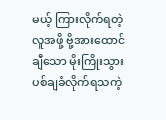မယ့် ကြားလိုက်ရတဲ့လူအဖို့ ဗို့အားထောင်ချီသော မိုးကြိုးသွားပစ်ချခံလိုက်ရသကဲ့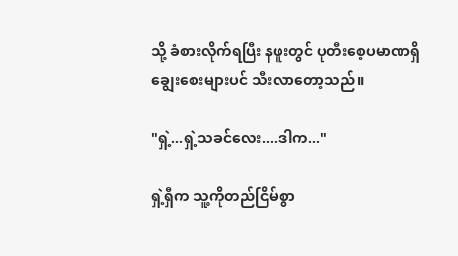သို့ ခံစားလိုက်ရပြီး နဖူးတွင် ပုတီးစေ့ပမာဏရှိချွေးစေးများပင် သီးလာတော့သည်။

"ရှဲ့...ရှဲ့သခင်လေး....ဒါက..."

ရှဲ့ရှီက သူ့ကိုတည်ငြိမ်စွာ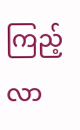ကြည့်လာ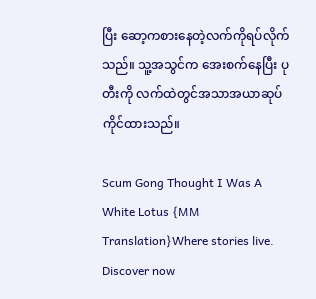ပြီး ဆော့ကစားနေတဲ့လက်ကိုရပ်လိုက်သည်။ သူ့အသွင်က အေးစက်နေပြီး ပုတီးကို လက်ထဲတွင်အသာအယာဆုပ်ကိုင်ထားသည်။

Scum Gong Thought I Was A White Lotus {MM Translation}Where stories live. Discover now